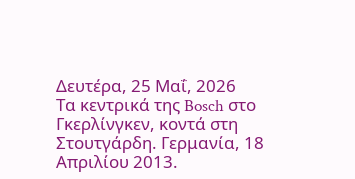Δευτέρα, 25 Μαΐ, 2026
Tα κεντρικά της Bosch στο Γκερλίνγκεν, κοντά στη Στουτγάρδη. Γερμανία, 18 Απριλίου 2013.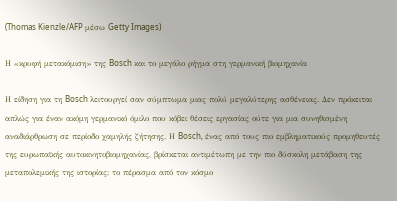(Thomas Kienzle/AFP μέσω Getty Images)

Η «κρυφή μετακόμιση» της Bosch και το μεγάλο ρήγμα στη γερμανική βιομηχανία

Η είδηση για τη Bosch λειτουργεί σαν σύμπτωμα μιας πολύ μεγαλύτερης ασθένειας. Δεν πρόκειται απλώς για έναν ακόμη γερμανικό όμιλο που κόβει θέσεις εργασίας ούτε για μια συνηθισμένη αναδιάρθρωση σε περίοδο χαμηλής ζήτησης. Η Bosch, ένας από τους πιο εμβληματικούς προμηθευτές της ευρωπαϊκής αυτοκινητοβιομηχανίας, βρίσκεται αντιμέτωπη με την πιο δύσκολη μετάβαση της μεταπολεμικής της ιστορίας: το πέρασμα από τον κόσμο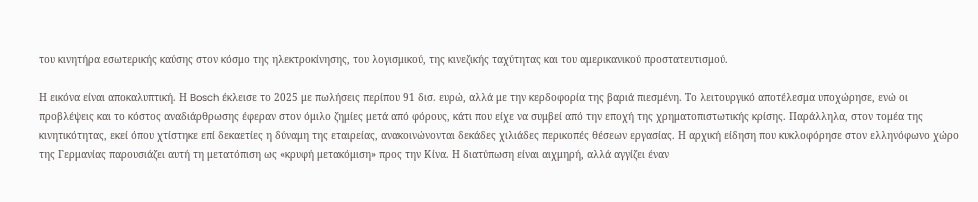του κινητήρα εσωτερικής καύσης στον κόσμο της ηλεκτροκίνησης, του λογισμικού, της κινεζικής ταχύτητας και του αμερικανικού προστατευτισμού.

Η εικόνα είναι αποκαλυπτική. Η Bosch έκλεισε το 2025 με πωλήσεις περίπου 91 δισ. ευρώ, αλλά με την κερδοφορία της βαριά πιεσμένη. Το λειτουργικό αποτέλεσμα υποχώρησε, ενώ οι προβλέψεις και το κόστος αναδιάρθρωσης έφεραν στον όμιλο ζημίες μετά από φόρους, κάτι που είχε να συμβεί από την εποχή της χρηματοπιστωτικής κρίσης. Παράλληλα, στον τομέα της κινητικότητας, εκεί όπου χτίστηκε επί δεκαετίες η δύναμη της εταιρείας, ανακοινώνονται δεκάδες χιλιάδες περικοπές θέσεων εργασίας. Η αρχική είδηση που κυκλοφόρησε στον ελληνόφωνο χώρο της Γερμανίας παρουσιάζει αυτή τη μετατόπιση ως «κρυφή μετακόμιση» προς την Κίνα. Η διατύπωση είναι αιχμηρή, αλλά αγγίζει έναν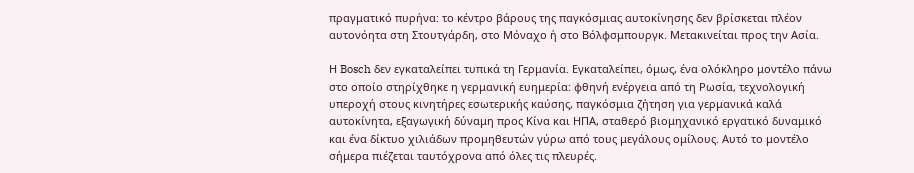πραγματικό πυρήνα: το κέντρο βάρους της παγκόσμιας αυτοκίνησης δεν βρίσκεται πλέον αυτονόητα στη Στουτγάρδη, στο Μόναχο ή στο Βόλφσμπουργκ. Μετακινείται προς την Ασία.

Η Bosch δεν εγκαταλείπει τυπικά τη Γερμανία. Εγκαταλείπει, όμως, ένα ολόκληρο μοντέλο πάνω στο οποίο στηρίχθηκε η γερμανική ευημερία: φθηνή ενέργεια από τη Ρωσία, τεχνολογική υπεροχή στους κινητήρες εσωτερικής καύσης, παγκόσμια ζήτηση για γερμανικά καλά αυτοκίνητα, εξαγωγική δύναμη προς Κίνα και ΗΠΑ, σταθερό βιομηχανικό εργατικό δυναμικό και ένα δίκτυο χιλιάδων προμηθευτών γύρω από τους μεγάλους ομίλους. Αυτό το μοντέλο σήμερα πιέζεται ταυτόχρονα από όλες τις πλευρές.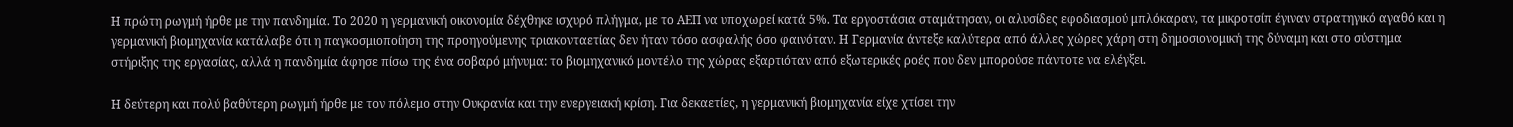Η πρώτη ρωγμή ήρθε με την πανδημία. Το 2020 η γερμανική οικονομία δέχθηκε ισχυρό πλήγμα, με το ΑΕΠ να υποχωρεί κατά 5%. Τα εργοστάσια σταμάτησαν, οι αλυσίδες εφοδιασμού μπλόκαραν, τα μικροτσίπ έγιναν στρατηγικό αγαθό και η γερμανική βιομηχανία κατάλαβε ότι η παγκοσμιοποίηση της προηγούμενης τριακονταετίας δεν ήταν τόσο ασφαλής όσο φαινόταν. Η Γερμανία άντεξε καλύτερα από άλλες χώρες χάρη στη δημοσιονομική της δύναμη και στο σύστημα στήριξης της εργασίας, αλλά η πανδημία άφησε πίσω της ένα σοβαρό μήνυμα: το βιομηχανικό μοντέλο της χώρας εξαρτιόταν από εξωτερικές ροές που δεν μπορούσε πάντοτε να ελέγξει.

Η δεύτερη και πολύ βαθύτερη ρωγμή ήρθε με τον πόλεμο στην Ουκρανία και την ενεργειακή κρίση. Για δεκαετίες, η γερμανική βιομηχανία είχε χτίσει την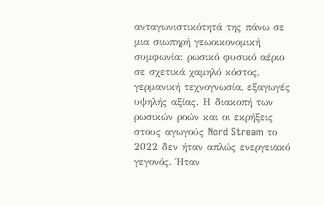ανταγωνιστικότητά της πάνω σε μια σιωπηρή γεωοικονομική συμφωνία: ρωσικό φυσικό αέριο σε σχετικά χαμηλό κόστος, γερμανική τεχνογνωσία, εξαγωγές υψηλής αξίας. Η διακοπή των ρωσικών ροών και οι εκρήξεις στους αγωγούς Nord Stream το 2022 δεν ήταν απλώς ενεργειακό γεγονός. Ήταν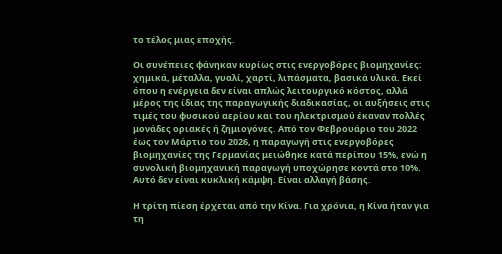το τέλος μιας εποχής.

Οι συνέπειες φάνηκαν κυρίως στις ενεργοβόρες βιομηχανίες: χημικά, μέταλλα, γυαλί, χαρτί, λιπάσματα, βασικά υλικά. Εκεί όπου η ενέργεια δεν είναι απλώς λειτουργικό κόστος, αλλά μέρος της ίδιας της παραγωγικής διαδικασίας, οι αυξήσεις στις τιμές του φυσικού αερίου και του ηλεκτρισμού έκαναν πολλές μονάδες οριακές ή ζημιογόνες. Από τον Φεβρουάριο του 2022 έως τον Μάρτιο του 2026, η παραγωγή στις ενεργοβόρες βιομηχανίες της Γερμανίας μειώθηκε κατά περίπου 15%, ενώ η συνολική βιομηχανική παραγωγή υποχώρησε κοντά στο 10%. Αυτό δεν είναι κυκλική κάμψη. Είναι αλλαγή βάσης.

Η τρίτη πίεση έρχεται από την Κίνα. Για χρόνια, η Κίνα ήταν για τη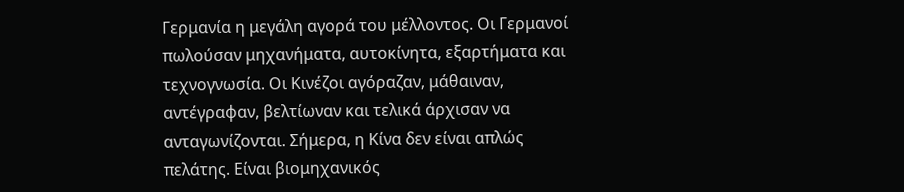Γερμανία η μεγάλη αγορά του μέλλοντος. Οι Γερμανοί πωλούσαν μηχανήματα, αυτοκίνητα, εξαρτήματα και τεχνογνωσία. Οι Κινέζοι αγόραζαν, μάθαιναν, αντέγραφαν, βελτίωναν και τελικά άρχισαν να ανταγωνίζονται. Σήμερα, η Κίνα δεν είναι απλώς πελάτης. Είναι βιομηχανικός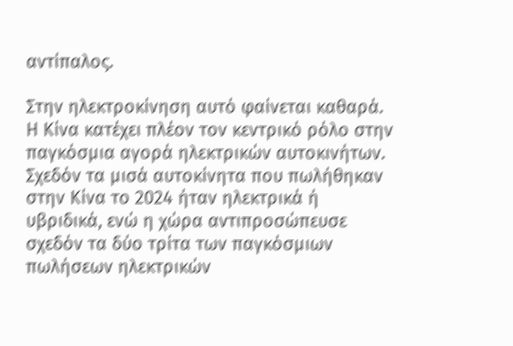αντίπαλος.

Στην ηλεκτροκίνηση αυτό φαίνεται καθαρά. Η Κίνα κατέχει πλέον τον κεντρικό ρόλο στην παγκόσμια αγορά ηλεκτρικών αυτοκινήτων. Σχεδόν τα μισά αυτοκίνητα που πωλήθηκαν στην Κίνα το 2024 ήταν ηλεκτρικά ή υβριδικά, ενώ η χώρα αντιπροσώπευσε σχεδόν τα δύο τρίτα των παγκόσμιων πωλήσεων ηλεκτρικών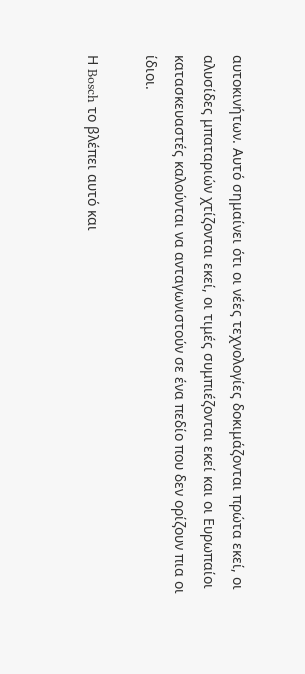αυτοκινήτων. Αυτό σημαίνει ότι οι νέες τεχνολογίες δοκιμάζονται πρώτα εκεί, οι αλυσίδες μπαταριών χτίζονται εκεί, οι τιμές συμπιέζονται εκεί και οι Ευρωπαίοι κατασκευαστές καλούνται να ανταγωνιστούν σε ένα πεδίο που δεν ορίζουν πια οι ίδιοι.

Η Bosch το βλέπει αυτό και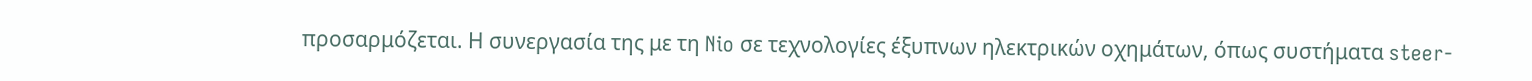προσαρμόζεται. Η συνεργασία της με τη Nio σε τεχνολογίες έξυπνων ηλεκτρικών οχημάτων, όπως συστήματα steer-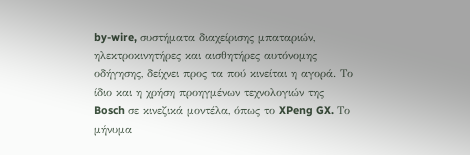by-wire, συστήματα διαχείρισης μπαταριών, ηλεκτροκινητήρες και αισθητήρες αυτόνομης οδήγησης, δείχνει προς τα πού κινείται η αγορά. Το ίδιο και η χρήση προηγμένων τεχνολογιών της Bosch σε κινεζικά μοντέλα, όπως το XPeng GX. Το μήνυμα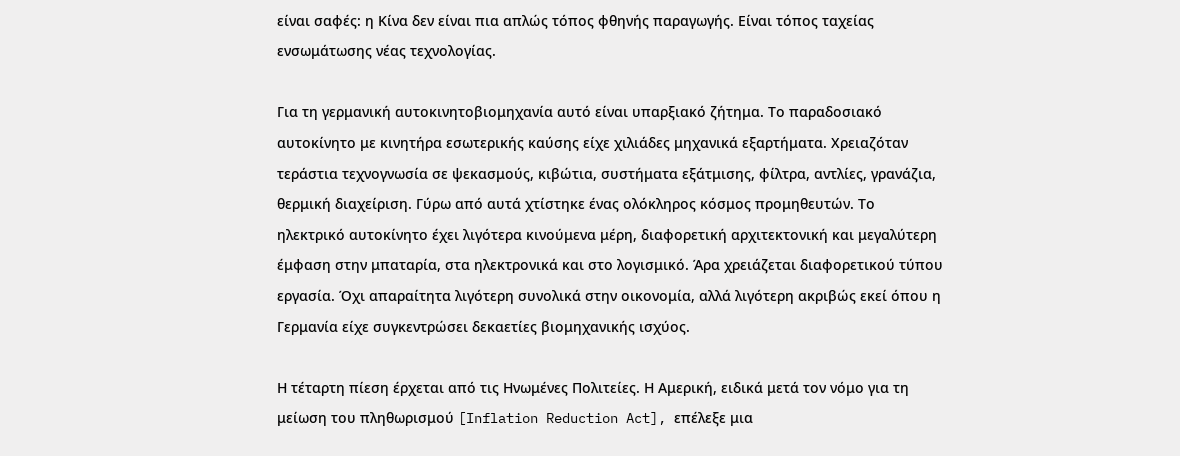είναι σαφές: η Κίνα δεν είναι πια απλώς τόπος φθηνής παραγωγής. Είναι τόπος ταχείας ενσωμάτωσης νέας τεχνολογίας.

Για τη γερμανική αυτοκινητοβιομηχανία αυτό είναι υπαρξιακό ζήτημα. Το παραδοσιακό αυτοκίνητο με κινητήρα εσωτερικής καύσης είχε χιλιάδες μηχανικά εξαρτήματα. Χρειαζόταν τεράστια τεχνογνωσία σε ψεκασμούς, κιβώτια, συστήματα εξάτμισης, φίλτρα, αντλίες, γρανάζια, θερμική διαχείριση. Γύρω από αυτά χτίστηκε ένας ολόκληρος κόσμος προμηθευτών. Το ηλεκτρικό αυτοκίνητο έχει λιγότερα κινούμενα μέρη, διαφορετική αρχιτεκτονική και μεγαλύτερη έμφαση στην μπαταρία, στα ηλεκτρονικά και στο λογισμικό. Άρα χρειάζεται διαφορετικού τύπου εργασία. Όχι απαραίτητα λιγότερη συνολικά στην οικονομία, αλλά λιγότερη ακριβώς εκεί όπου η Γερμανία είχε συγκεντρώσει δεκαετίες βιομηχανικής ισχύος.

Η τέταρτη πίεση έρχεται από τις Ηνωμένες Πολιτείες. Η Αμερική, ειδικά μετά τον νόμο για τη μείωση του πληθωρισμού [Inflation Reduction Act], επέλεξε μια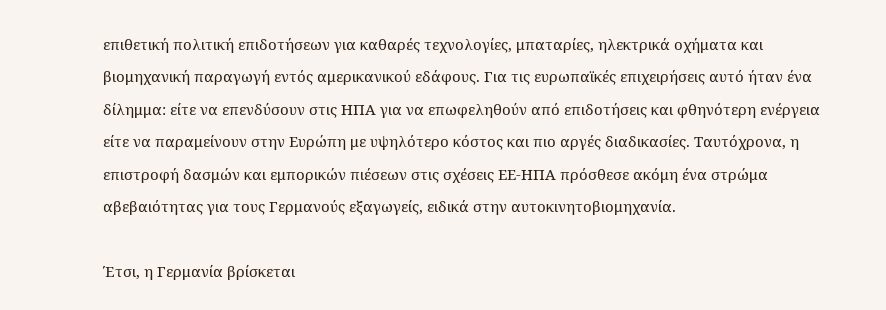επιθετική πολιτική επιδοτήσεων για καθαρές τεχνολογίες, μπαταρίες, ηλεκτρικά οχήματα και βιομηχανική παραγωγή εντός αμερικανικού εδάφους. Για τις ευρωπαϊκές επιχειρήσεις αυτό ήταν ένα δίλημμα: είτε να επενδύσουν στις ΗΠΑ για να επωφεληθούν από επιδοτήσεις και φθηνότερη ενέργεια είτε να παραμείνουν στην Ευρώπη με υψηλότερο κόστος και πιο αργές διαδικασίες. Ταυτόχρονα, η επιστροφή δασμών και εμπορικών πιέσεων στις σχέσεις ΕΕ-ΗΠΑ πρόσθεσε ακόμη ένα στρώμα αβεβαιότητας για τους Γερμανούς εξαγωγείς, ειδικά στην αυτοκινητοβιομηχανία.

Έτσι, η Γερμανία βρίσκεται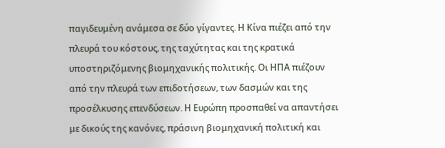παγιδευμένη ανάμεσα σε δύο γίγαντες. Η Κίνα πιέζει από την πλευρά του κόστους, της ταχύτητας και της κρατικά υποστηριζόμενης βιομηχανικής πολιτικής. Οι ΗΠΑ πιέζουν από την πλευρά των επιδοτήσεων, των δασμών και της προσέλκυσης επενδύσεων. Η Ευρώπη προσπαθεί να απαντήσει με δικούς της κανόνες, πράσινη βιομηχανική πολιτική και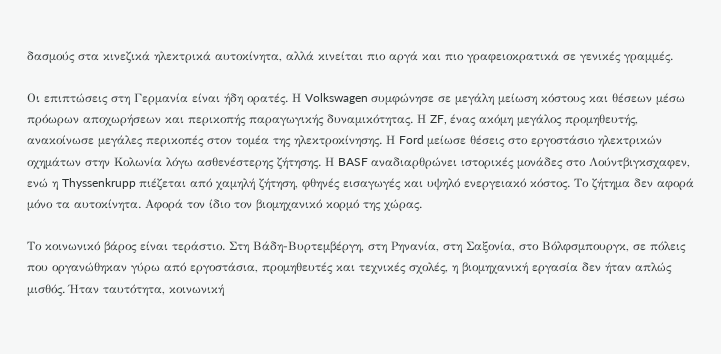δασμούς στα κινεζικά ηλεκτρικά αυτοκίνητα, αλλά κινείται πιο αργά και πιο γραφειοκρατικά σε γενικές γραμμές.

Οι επιπτώσεις στη Γερμανία είναι ήδη ορατές. Η Volkswagen συμφώνησε σε μεγάλη μείωση κόστους και θέσεων μέσω πρόωρων αποχωρήσεων και περικοπής παραγωγικής δυναμικότητας. Η ZF, ένας ακόμη μεγάλος προμηθευτής, ανακοίνωσε μεγάλες περικοπές στον τομέα της ηλεκτροκίνησης. Η Ford μείωσε θέσεις στο εργοστάσιο ηλεκτρικών οχημάτων στην Κολωνία λόγω ασθενέστερης ζήτησης. Η BASF αναδιαρθρώνει ιστορικές μονάδες στο Λούντβιγκσχαφεν, ενώ η Thyssenkrupp πιέζεται από χαμηλή ζήτηση, φθηνές εισαγωγές και υψηλό ενεργειακό κόστος. Το ζήτημα δεν αφορά μόνο τα αυτοκίνητα. Αφορά τον ίδιο τον βιομηχανικό κορμό της χώρας.

Το κοινωνικό βάρος είναι τεράστιο. Στη Βάδη-Βυρτεμβέργη, στη Ρηνανία, στη Σαξονία, στο Βόλφσμπουργκ, σε πόλεις που οργανώθηκαν γύρω από εργοστάσια, προμηθευτές και τεχνικές σχολές, η βιομηχανική εργασία δεν ήταν απλώς μισθός. Ήταν ταυτότητα, κοινωνική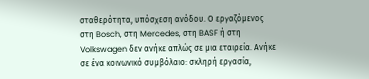σταθερότητα, υπόσχεση ανόδου. Ο εργαζόμενος στη Bosch, στη Mercedes, στη BASF ή στη Volkswagen δεν ανήκε απλώς σε μια εταιρεία. Ανήκε σε ένα κοινωνικό συμβόλαιο: σκληρή εργασία,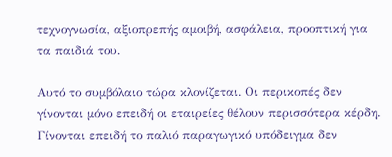τεχνογνωσία, αξιοπρεπής αμοιβή, ασφάλεια, προοπτική για τα παιδιά του.

Αυτό το συμβόλαιο τώρα κλονίζεται. Οι περικοπές δεν γίνονται μόνο επειδή οι εταιρείες θέλουν περισσότερα κέρδη. Γίνονται επειδή το παλιό παραγωγικό υπόδειγμα δεν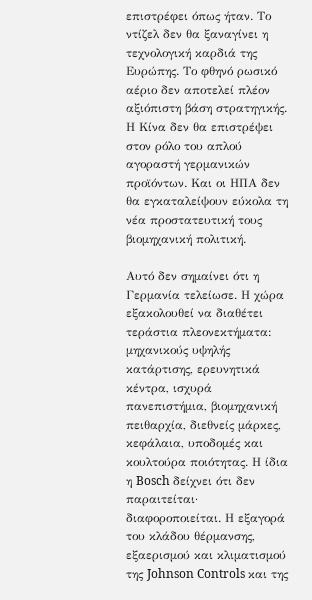επιστρέφει όπως ήταν. Το ντίζελ δεν θα ξαναγίνει η τεχνολογική καρδιά της Ευρώπης. Το φθηνό ρωσικό αέριο δεν αποτελεί πλέον αξιόπιστη βάση στρατηγικής. Η Κίνα δεν θα επιστρέψει στον ρόλο του απλού αγοραστή γερμανικών προϊόντων. Και οι ΗΠΑ δεν θα εγκαταλείψουν εύκολα τη νέα προστατευτική τους βιομηχανική πολιτική.

Αυτό δεν σημαίνει ότι η Γερμανία τελείωσε. Η χώρα εξακολουθεί να διαθέτει τεράστια πλεονεκτήματα: μηχανικούς υψηλής κατάρτισης, ερευνητικά κέντρα, ισχυρά πανεπιστήμια, βιομηχανική πειθαρχία, διεθνείς μάρκες, κεφάλαια, υποδομές και κουλτούρα ποιότητας. Η ίδια η Bosch δείχνει ότι δεν παραιτείται· διαφοροποιείται. Η εξαγορά του κλάδου θέρμανσης, εξαερισμού και κλιματισμού της Johnson Controls και της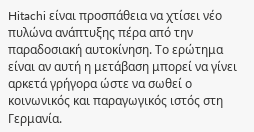Hitachi είναι προσπάθεια να χτίσει νέο πυλώνα ανάπτυξης πέρα από την παραδοσιακή αυτοκίνηση. Το ερώτημα είναι αν αυτή η μετάβαση μπορεί να γίνει αρκετά γρήγορα ώστε να σωθεί ο κοινωνικός και παραγωγικός ιστός στη Γερμανία.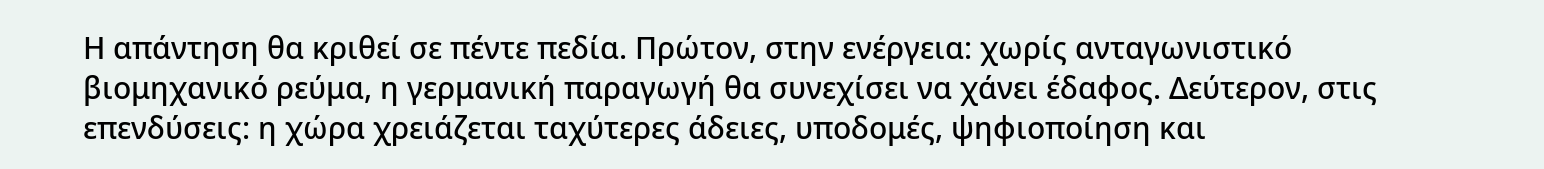Η απάντηση θα κριθεί σε πέντε πεδία. Πρώτον, στην ενέργεια: χωρίς ανταγωνιστικό βιομηχανικό ρεύμα, η γερμανική παραγωγή θα συνεχίσει να χάνει έδαφος. Δεύτερον, στις επενδύσεις: η χώρα χρειάζεται ταχύτερες άδειες, υποδομές, ψηφιοποίηση και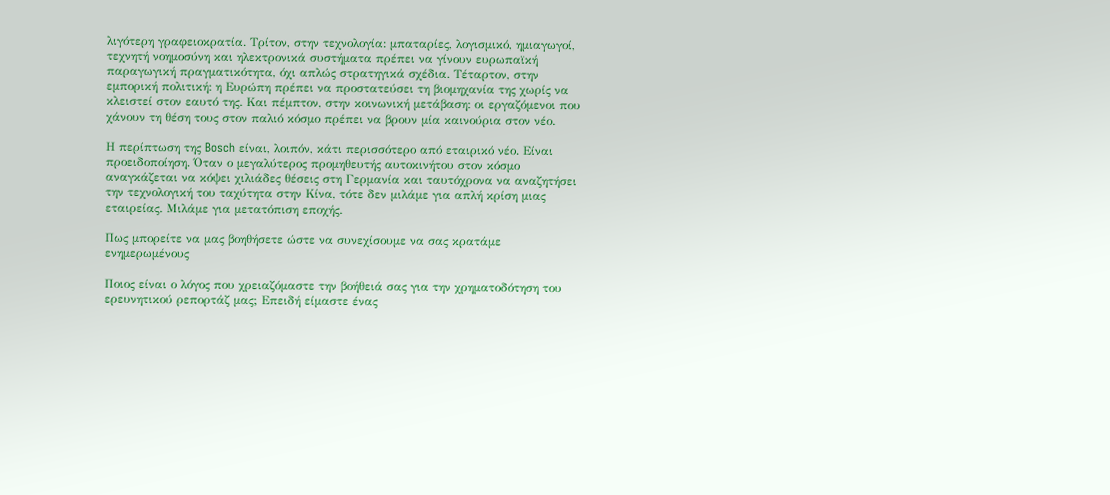λιγότερη γραφειοκρατία. Τρίτον, στην τεχνολογία: μπαταρίες, λογισμικό, ημιαγωγοί, τεχνητή νοημοσύνη και ηλεκτρονικά συστήματα πρέπει να γίνουν ευρωπαϊκή παραγωγική πραγματικότητα, όχι απλώς στρατηγικά σχέδια. Τέταρτον, στην εμπορική πολιτική: η Ευρώπη πρέπει να προστατεύσει τη βιομηχανία της χωρίς να κλειστεί στον εαυτό της. Και πέμπτον, στην κοινωνική μετάβαση: οι εργαζόμενοι που χάνουν τη θέση τους στον παλιό κόσμο πρέπει να βρουν μία καινούρια στον νέο.

Η περίπτωση της Bosch είναι, λοιπόν, κάτι περισσότερο από εταιρικό νέο. Είναι προειδοποίηση. Όταν ο μεγαλύτερος προμηθευτής αυτοκινήτου στον κόσμο αναγκάζεται να κόψει χιλιάδες θέσεις στη Γερμανία και ταυτόχρονα να αναζητήσει την τεχνολογική του ταχύτητα στην Κίνα, τότε δεν μιλάμε για απλή κρίση μιας εταιρείας. Μιλάμε για μετατόπιση εποχής.

Πως μπορείτε να μας βοηθήσετε ώστε να συνεχίσουμε να σας κρατάμε ενημερωμένους

Ποιος είναι ο λόγος που χρειαζόμαστε την βοήθειά σας για την χρηματοδότηση του ερευνητικού ρεπορτάζ μας; Επειδή είμαστε ένας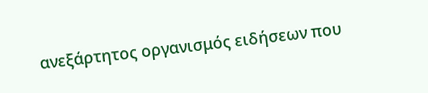ανεξάρτητος οργανισμός ειδήσεων που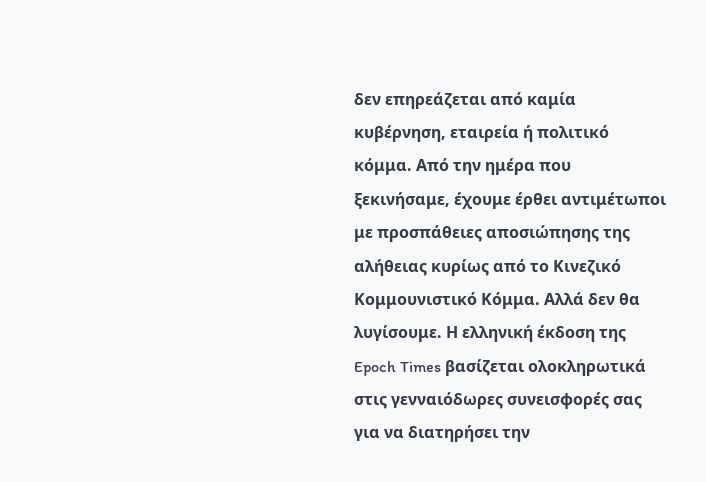δεν επηρεάζεται από καμία κυβέρνηση, εταιρεία ή πολιτικό κόμμα. Από την ημέρα που ξεκινήσαμε, έχουμε έρθει αντιμέτωποι με προσπάθειες αποσιώπησης της αλήθειας κυρίως από το Κινεζικό Κομμουνιστικό Κόμμα. Αλλά δεν θα λυγίσουμε. Η ελληνική έκδοση της Epoch Times βασίζεται ολοκληρωτικά στις γενναιόδωρες συνεισφορές σας για να διατηρήσει την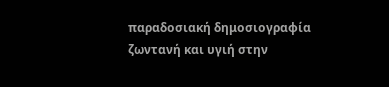παραδοσιακή δημοσιογραφία ζωντανή και υγιή στην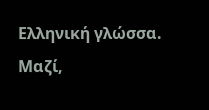Ελληνική γλώσσα. Μαζί,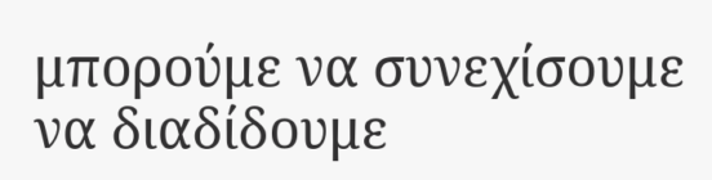μπορούμε να συνεχίσουμε να διαδίδουμε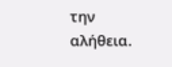την αλήθεια.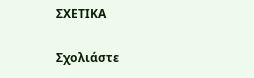ΣΧΕΤΙΚΑ

Σχολιάστε